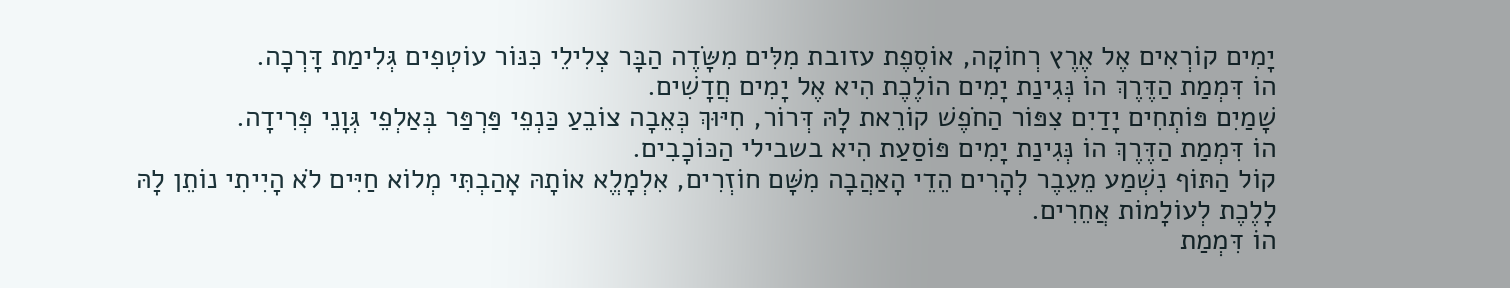יָמִים קוֹרְאִים אֶל אֶרֶץ רְחוֹקָה, אוֹסֶפֶת עזובת מִלִּים מִשָּׂדֶה הַבָּר צְלִילֵי כִּנּוֹר עוֹטְפִים גְּלִימַת דָּרְכָה.
הוֹ דִּמְמַת הַדֶּרֶךְ הוֹ נְּגִינַת יָמִים הוֹלֶכֶת הִיא אֶל יָמִים חֲדָשִׁים.
שָׁמַיִם פּוֹתְחִים יָדַיִם צִפּוֹר הַחֹפֶשׁ קוֹרֵאת לָהּ דְּרוֹר, חִיּוּךְ כְּאֵבָה צוֹבֵעַ כַּנְפֵי פַּרְפַּר בְּאַלְפֵי גְּוָנֵי פְּרִידָה.
הוֹ דִּמְמַת הַדֶּרֶךְ הוֹ נְּגִינַת יָמִים פּוֹסַעַת הִיא בשבילי הַכּוֹכָבִים.
קוֹל הַתּוֹף נִשְׁמַע מֵעֵבֶר לְהָרִים הֵדֵי הָאַהֲבָה מִשָּׁם חוֹזְרִים, אִלְמָלֱא אוֹתָהּ אָהַבְתִּי מְלוֹא חַיִּים לֹא הָיִיתִי נוֹתֵן לָהּ לָלֶכֶת לְעוֹלָמוֹת אֲחֵרִים.
הוֹ דִּמְמַת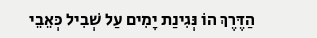הַדֶּרֶךְ הוֹ נְּגִינַת יָמִים עַל שְׁבִיל כְּאֵבֵי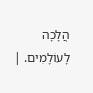הֲלָכָה לָעוֹלָמִים. |